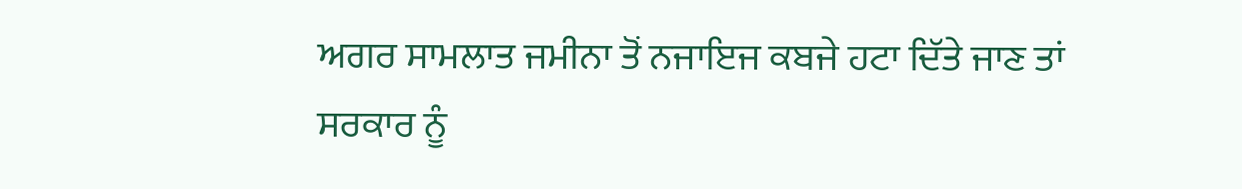ਅਗਰ ਸਾਮਲਾਤ ਜਮੀਨਾ ਤੋਂ ਨਜਾਇਜ ਕਬਜੇ ਹਟਾ ਦਿੱਤੇ ਜਾਣ ਤਾਂ ਸਰਕਾਰ ਨੂੰ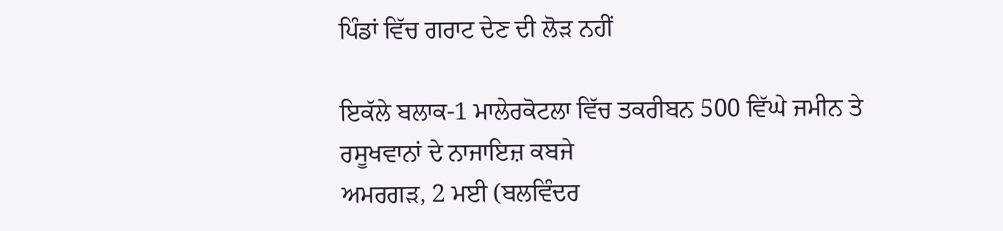ਪਿੰਡਾਂ ਵਿੱਚ ਗਰਾਟ ਦੇਣ ਦੀ ਲੋੜ ਨਹੀਂ

ਇਕੱਲੇ ਬਲਾਕ-1 ਮਾਲੇਰਕੋਟਲਾ ਵਿੱਚ ਤਕਰੀਬਨ 500 ਵਿੱਘੇ ਜਮੀਨ ਤੇ ਰਸੂਖਵਾਨਾਂ ਦੇ ਨਾਜਾਇਜ਼ ਕਬਜੇ
ਅਮਰਗੜ, 2 ਮਈ (ਬਲਵਿੰਦਰ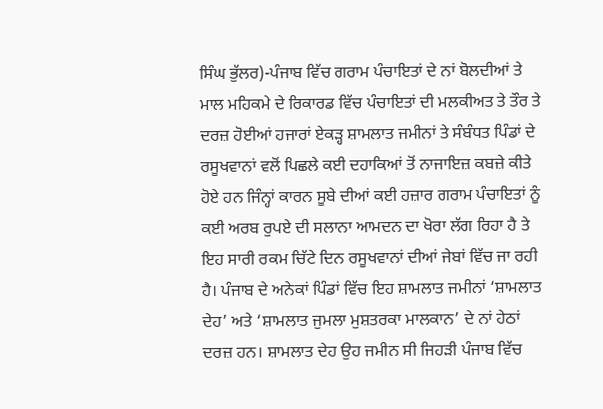ਸਿੰਘ ਭੁੱਲਰ)-ਪੰਜਾਬ ਵਿੱਚ ਗਰਾਮ ਪੰਚਾਇਤਾਂ ਦੇ ਨਾਂ ਬੋਲਦੀਆਂ ਤੇ ਮਾਲ ਮਹਿਕਮੇ ਦੇ ਰਿਕਾਰਡ ਵਿੱਚ ਪੰਚਾਇਤਾਂ ਦੀ ਮਲਕੀਅਤ ਤੇ ਤੌਰ ਤੇ ਦਰਜ਼ ਹੋਈਆਂ ਹਜਾਰਾਂ ਏਕੜ੍ਹ ਸ਼ਾਮਲਾਤ ਜਮੀਨਾਂ ਤੇ ਸੰਬੰਧਤ ਪਿੰਡਾਂ ਦੇ ਰਸੂਖਵਾਨਾਂ ਵਲੋਂ ਪਿਛਲੇ ਕਈ ਦਹਾਕਿਆਂ ਤੋਂ ਨਾਜਾਇਜ਼ ਕਬਜ਼ੇ ਕੀਤੇ ਹੋਏ ਹਨ ਜਿੰਨ੍ਹਾਂ ਕਾਰਨ ਸੂਬੇ ਦੀਆਂ ਕਈ ਹਜ਼ਾਰ ਗਰਾਮ ਪੰਚਾਇਤਾਂ ਨੂੰ ਕਈ ਅਰਬ ਰੁਪਏ ਦੀ ਸਲਾਨਾ ਆਮਦਨ ਦਾ ਖੋਰਾ ਲੱਗ ਰਿਹਾ ਹੈ ਤੇ ਇਹ ਸਾਰੀ ਰਕਮ ਚਿੱਟੇ ਦਿਨ ਰਸੂਖਵਾਨਾਂ ਦੀਆਂ ਜੇਬਾਂ ਵਿੱਚ ਜਾ ਰਹੀ ਹੈ। ਪੰਜਾਬ ਦੇ ਅਨੇਕਾਂ ਪਿੰਡਾਂ ਵਿੱਚ ਇਹ ਸ਼ਾਮਲਾਤ ਜਮੀਨਾਂ ‘ਸ਼ਾਮਲਾਤ ਦੇਹ’ ਅਤੇ ‘ਸ਼ਾਮਲਾਤ ਜੁਮਲਾ ਮੁਸ਼ਤਰਕਾ ਮਾਲਕਾਨ’ ਦੇ ਨਾਂ ਹੇਠਾਂ ਦਰਜ਼ ਹਨ। ਸ਼ਾਮਲਾਤ ਦੇਹ ਉਹ ਜਮੀਨ ਸੀ ਜਿਹੜੀ ਪੰਜਾਬ ਵਿੱਚ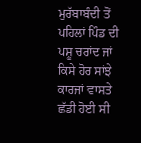ਮੁਰੱਬਾਬੰਦੀ ਤੋਂ ਪਹਿਲਾਂ ਪਿੰਡ ਦੀ ਪਸ਼ੂ ਚਰਾਂਦ ਜਾਂ ਕਿਸੇ ਹੋਰ ਸਾਂਝੇ ਕਾਰਜਾਂ ਵਾਸਤੇ ਛੱਡੀ ਹੋਈ ਸੀ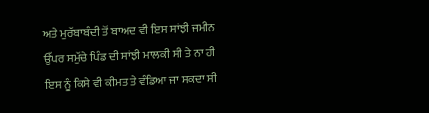ਅਤੇ ਮੁਰੱਬਾਬੰਦੀ ਤੋਂ ਬਾਅਦ ਵੀ ਇਸ ਸਾਂਝੀ ਜਮੀਨ ਉੱਪਰ ਸਮੁੱਚੇ ਪਿੰਡ ਦੀ ਸਾਂਝੀ ਮਾਲਕੀ ਸੀ ਤੇ ਨਾ ਹੀ ਇਸ ਨੂੰ ਕਿਸੇ ਵੀ ਕੀਮਤ ਤੇ ਵੰਡਿਆ ਜਾ ਸਕਦਾ ਸੀ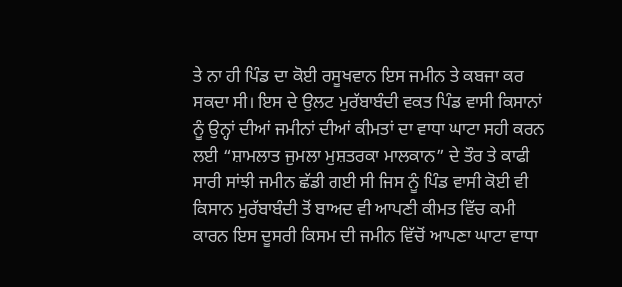ਤੇ ਨਾ ਹੀ ਪਿੰਡ ਦਾ ਕੋਈ ਰਸੂਖਵਾਨ ਇਸ ਜਮੀਨ ਤੇ ਕਬਜਾ ਕਰ ਸਕਦਾ ਸੀ। ਇਸ ਦੇ ਉਲਟ ਮੁਰੱਬਾਬੰਦੀ ਵਕਤ ਪਿੰਡ ਵਾਸੀ ਕਿਸਾਨਾਂ ਨੂੰ ਉਨ੍ਹਾਂ ਦੀਆਂ ਜਮੀਨਾਂ ਦੀਆਂ ਕੀਮਤਾਂ ਦਾ ਵਾਧਾ ਘਾਟਾ ਸਹੀ ਕਰਨ ਲਈ “ਸ਼ਾਮਲਾਤ ਜੁਮਲਾ ਮੁਸ਼ਤਰਕਾ ਮਾਲਕਾਨ” ਦੇ ਤੌਰ ਤੇ ਕਾਫੀ ਸਾਰੀ ਸਾਂਝੀ ਜਮੀਨ ਛੱਡੀ ਗਈ ਸੀ ਜਿਸ ਨੂੰ ਪਿੰਡ ਵਾਸੀ ਕੋਈ ਵੀ ਕਿਸਾਨ ਮੁਰੱਬਾਬੰਦੀ ਤੋਂ ਬਾਅਦ ਵੀ ਆਪਣੀ ਕੀਮਤ ਵਿੱਚ ਕਮੀ ਕਾਰਨ ਇਸ ਦੂਸਰੀ ਕਿਸਮ ਦੀ ਜਮੀਨ ਵਿੱਚੋਂ ਆਪਣਾ ਘਾਟਾ ਵਾਧਾ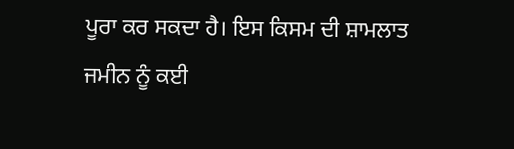ਪੂਰਾ ਕਰ ਸਕਦਾ ਹੈ। ਇਸ ਕਿਸਮ ਦੀ ਸ਼ਾਮਲਾਤ ਜਮੀਨ ਨੂੰ ਕਈ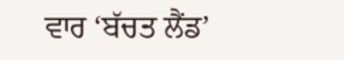ਵਾਰ ‘ਬੱਚਤ ਲੈਂਡ’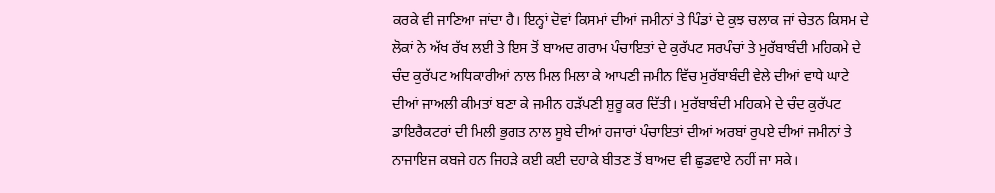ਕਰਕੇ ਵੀ ਜਾਣਿਆ ਜਾਂਦਾ ਹੈ। ਇਨ੍ਹਾਂ ਦੋਵਾਂ ਕਿਸਮਾਂ ਦੀਆਂ ਜਮੀਨਾਂ ਤੇ ਪਿੰਡਾਂ ਦੇ ਕੁਝ ਚਲਾਕ ਜਾਂ ਚੇਤਨ ਕਿਸਮ ਦੇ ਲੋਕਾਂ ਨੇ ਅੱਖ ਰੱਖ ਲਈ ਤੇ ਇਸ ਤੋਂ ਬਾਅਦ ਗਰਾਮ ਪੰਚਾਇਤਾਂ ਦੇ ਕੁਰੱਪਟ ਸਰਪੰਚਾਂ ਤੇ ਮੁਰੱਬਾਬੰਦੀ ਮਹਿਕਮੇ ਦੇ ਚੰਦ ਕੁਰੱਪਟ ਅਧਿਕਾਰੀਆਂ ਨਾਲ ਮਿਲ ਮਿਲਾ ਕੇ ਆਪਣੀ ਜਮੀਨ ਵਿੱਚ ਮੁਰੱਬਾਬੰਦੀ ਵੇਲੇ ਦੀਆਂ ਵਾਧੇ ਘਾਟੇ ਦੀਆਂ ਜਾਅਲੀ ਕੀਮਤਾਂ ਬਣਾ ਕੇ ਜਮੀਨ ਹੜੱਪਣੀ ਸ਼ੁਰੂ ਕਰ ਦਿੱਤੀ। ਮੁਰੱਬਾਬੰਦੀ ਮਹਿਕਮੇ ਦੇ ਚੰਦ ਕੁਰੱਪਟ ਡਾਇਰੈਕਟਰਾਂ ਦੀ ਮਿਲੀ ਭੁਗਤ ਨਾਲ ਸੂਬੇ ਦੀਆਂ ਹਜਾਰਾਂ ਪੰਚਾਇਤਾਂ ਦੀਆਂ ਅਰਬਾਂ ਰੁਪਏ ਦੀਆਂ ਜਮੀਨਾਂ ਤੇ ਨਾਜਾਇਜ ਕਬਜੇ ਹਨ ਜਿਹੜੇ ਕਈ ਕਈ ਦਹਾਕੇ ਬੀਤਣ ਤੋਂ ਬਾਅਦ ਵੀ ਛੁਡਵਾਏ ਨਹੀਂ ਜਾ ਸਕੇ।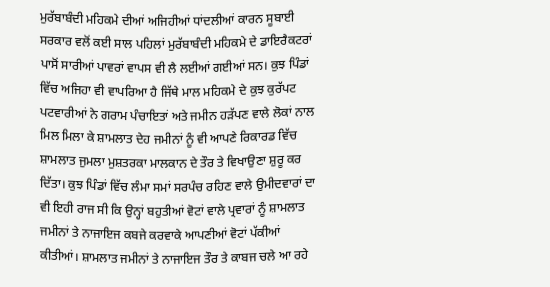ਮੁਰੱਬਾਬੰਦੀ ਮਹਿਕਮੇ ਦੀਆਂ ਅਜਿਹੀਆਂ ਧਾਂਦਲੀਆਂ ਕਾਰਨ ਸੂਬਾਈ ਸਰਕਾਰ ਵਲੋਂ ਕਈ ਸਾਲ ਪਹਿਲਾਂ ਮੁਰੱਬਾਬੰਦੀ ਮਹਿਕਮੇ ਦੇ ਡਾਇਰੈਕਟਰਾਂ ਪਾਸੋਂ ਸਾਰੀਆਂ ਪਾਵਰਾਂ ਵਾਪਸ ਵੀ ਲੈ ਲਈਆਂ ਗਈਆਂ ਸਨ। ਕੁਝ ਪਿੰਡਾਂ ਵਿੱਚ ਅਜਿਹਾ ਵੀ ਵਾਪਰਿਆ ਹੈ ਜਿੱਥੇ ਮਾਲ ਮਹਿਕਮੇ ਦੇ ਕੁਝ ਕੁਰੱਪਟ ਪਟਵਾਰੀਆਂ ਨੇ ਗਰਾਮ ਪੰਚਾਇਤਾਂ ਅਤੇ ਜਮੀਨ ਹੜੱਪਣ ਵਾਲੇ ਲੋਕਾਂ ਨਾਲ ਮਿਲ ਮਿਲਾ ਕੇ ਸ਼ਾਮਲਾਤ ਦੇਹ ਜਮੀਨਾਂ ਨੂੰ ਵੀ ਆਪਣੇ ਰਿਕਾਰਡ ਵਿੱਚ ਸ਼ਾਮਲਾਤ ਜੁਮਲਾ ਮੁਸ਼ਤਰਕਾ ਮਾਲਕਾਨ ਦੇ ਤੌਰ ਤੇ ਵਿਖਾਉਣਾ ਸ਼ੁਰੂ ਕਰ ਦਿੱਤਾ। ਕੁਝ ਪਿੰਡਾਂ ਵਿੱਚ ਲੰਮਾ ਸਮਾਂ ਸਰਪੰਚ ਰਹਿਣ ਵਾਲੇ ਉਮੀਦਵਾਰਾਂ ਦਾ ਵੀ ਇਹੀ ਰਾਜ ਸੀ ਕਿ ਉਨ੍ਹਾਂ ਬਹੁਤੀਆਂ ਵੋਟਾਂ ਵਾਲੇ ਪ੍ਰਵਾਰਾਂ ਨੂੰ ਸ਼ਾਮਲਾਤ ਜਮੀਨਾਂ ਤੇ ਨਾਜਾਇਜ ਕਬਜੇ ਕਰਵਾਕੇ ਆਪਣੀਆਂ ਵੋਟਾਂ ਪੱਕੀਆਂ ਕੀਤੀਆਂ। ਸ਼ਾਮਲਾਤ ਜਮੀਨਾਂ ਤੇ ਨਾਜਾਇਜ ਤੌਰ ਤੇ ਕਾਬਜ ਚਲੇ ਆ ਰਹੇ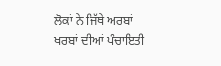ਲੋਕਾਂ ਨੇ ਜਿੱਥੇ ਅਰਬਾਂ ਖਰਬਾਂ ਦੀਆਂ ਪੰਚਾਇਤੀ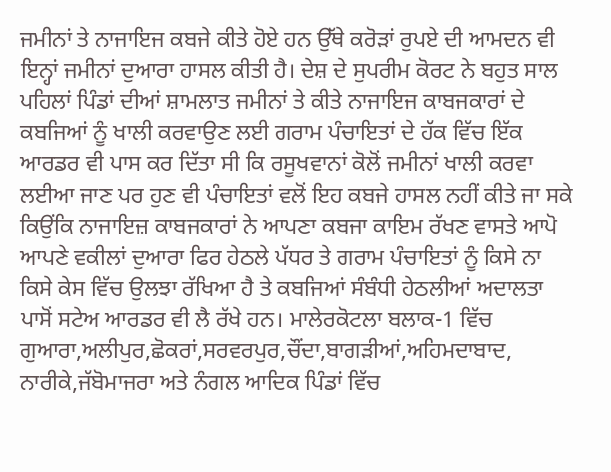ਜਮੀਨਾਂ ਤੇ ਨਾਜਾਇਜ ਕਬਜੇ ਕੀਤੇ ਹੋਏ ਹਨ ਉੱਥੇ ਕਰੋੜਾਂ ਰੁਪਏ ਦੀ ਆਮਦਨ ਵੀ ਇਨ੍ਹਾਂ ਜਮੀਨਾਂ ਦੁਆਰਾ ਹਾਸਲ ਕੀਤੀ ਹੈ। ਦੇਸ਼ ਦੇ ਸੁਪਰੀਮ ਕੋਰਟ ਨੇ ਬਹੁਤ ਸਾਲ ਪਹਿਲਾਂ ਪਿੰਡਾਂ ਦੀਆਂ ਸ਼ਾਮਲਾਤ ਜਮੀਨਾਂ ਤੇ ਕੀਤੇ ਨਾਜਾਇਜ ਕਾਬਜਕਾਰਾਂ ਦੇ ਕਬਜਿਆਂ ਨੂੰ ਖਾਲੀ ਕਰਵਾਉਣ ਲਈ ਗਰਾਮ ਪੰਚਾਇਤਾਂ ਦੇ ਹੱਕ ਵਿੱਚ ਇੱਕ ਆਰਡਰ ਵੀ ਪਾਸ ਕਰ ਦਿੱਤਾ ਸੀ ਕਿ ਰਸੂਖਵਾਨਾਂ ਕੋਲੋਂ ਜਮੀਨਾਂ ਖਾਲੀ ਕਰਵਾ ਲਈਆ ਜਾਣ ਪਰ ਹੁਣ ਵੀ ਪੰਚਾਇਤਾਂ ਵਲੋਂ ਇਹ ਕਬਜੇ ਹਾਸਲ ਨਹੀਂ ਕੀਤੇ ਜਾ ਸਕੇ ਕਿਉਂਕਿ ਨਾਜਾਇਜ਼ ਕਾਬਜਕਾਰਾਂ ਨੇ ਆਪਣਾ ਕਬਜਾ ਕਾਇਮ ਰੱਖਣ ਵਾਸਤੇ ਆਪੋ ਆਪਣੇ ਵਕੀਲਾਂ ਦੁਆਰਾ ਫਿਰ ਹੇਠਲੇ ਪੱਧਰ ਤੇ ਗਰਾਮ ਪੰਚਾਇਤਾਂ ਨੂੰ ਕਿਸੇ ਨਾ ਕਿਸੇ ਕੇਸ ਵਿੱਚ ਉਲਝਾ ਰੱਖਿਆ ਹੈ ਤੇ ਕਬਜਿਆਂ ਸੰਬੰਧੀ ਹੇਠਲੀਆਂ ਅਦਾਲਤਾ ਪਾਸੋਂ ਸਟੇਅ ਆਰਡਰ ਵੀ ਲੈ ਰੱਖੇ ਹਨ। ਮਾਲੇਰਕੋਟਲਾ ਬਲਾਕ-1 ਵਿੱਚ ਗੁਆਰਾ,ਅਲੀਪੁਰ,ਛੋਕਰਾਂ,ਸਰਵਰਪੁਰ,ਚੌਂਦਾ,ਬਾਗੜੀਆਂ,ਅਹਿਮਦਾਬਾਦ, ਨਾਰੀਕੇ,ਜੱਬੋਮਾਜਰਾ ਅਤੇ ਨੰਗਲ ਆਦਿਕ ਪਿੰਡਾਂ ਵਿੱਚ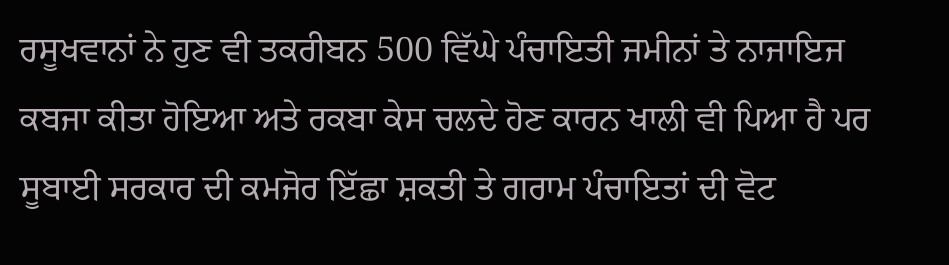ਰਸੂਖਵਾਨਾਂ ਨੇ ਹੁਣ ਵੀ ਤਕਰੀਬਨ 500 ਵਿੱਘੇ ਪੰਚਾਇਤੀ ਜਮੀਨਾਂ ਤੇ ਨਾਜਾਇਜ ਕਬਜਾ ਕੀਤਾ ਹੋਇਆ ਅਤੇ ਰਕਬਾ ਕੇਸ ਚਲਦੇ ਹੋਣ ਕਾਰਨ ਖਾਲੀ ਵੀ ਪਿਆ ਹੈ ਪਰ ਸੂਬਾਈ ਸਰਕਾਰ ਦੀ ਕਮਜੋਰ ਇੱਛਾ ਸ਼ਕਤੀ ਤੇ ਗਰਾਮ ਪੰਚਾਇਤਾਂ ਦੀ ਵੋਟ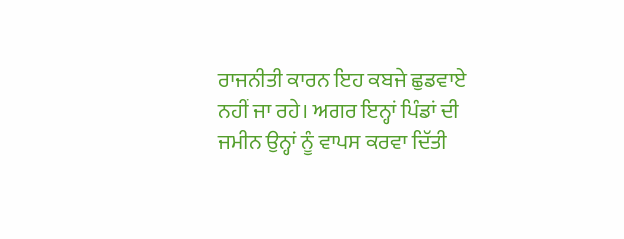ਰਾਜਨੀਤੀ ਕਾਰਨ ਇਹ ਕਬਜੇ ਛੁਡਵਾਏ ਨਹੀਂ ਜਾ ਰਹੇ। ਅਗਰ ਇਨ੍ਹਾਂ ਪਿੰਡਾਂ ਦੀ ਜਮੀਨ ਉਨ੍ਹਾਂ ਨੂੰ ਵਾਪਸ ਕਰਵਾ ਦਿੱਤੀ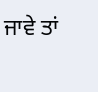ਜਾਵੇ ਤਾਂ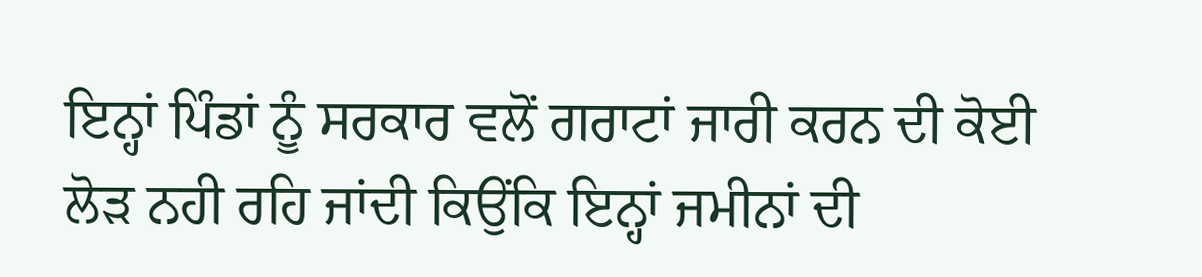ਇਨ੍ਹਾਂ ਪਿੰਡਾਂ ਨੂੰ ਸਰਕਾਰ ਵਲੋਂ ਗਰਾਟਾਂ ਜਾਰੀ ਕਰਨ ਦੀ ਕੋਈ ਲੋੜ ਨਹੀ ਰਹਿ ਜਾਂਦੀ ਕਿਉਂਕਿ ਇਨ੍ਹਾਂ ਜਮੀਨਾਂ ਦੀ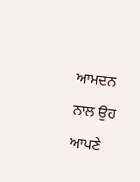ਆਮਦਨ ਨਾਲ ਉਹ ਆਪਣੇ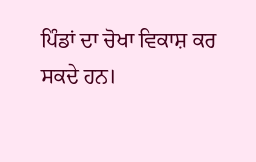ਪਿੰਡਾਂ ਦਾ ਚੋਖਾ ਵਿਕਾਸ਼ ਕਰ ਸਕਦੇ ਹਨ।